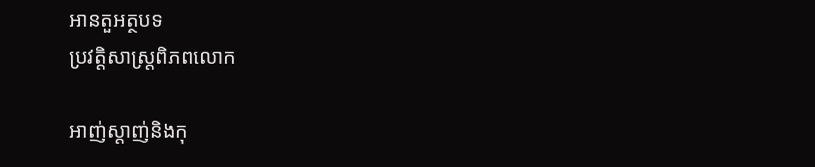អានតួអត្ថបទ
ប្រវត្តិសាស្រ្តពិភពលោក

អាញ់ស្តាញ់និងកុ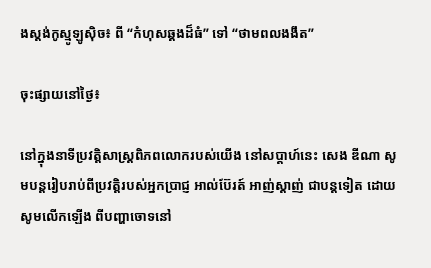ងស្តង់កូស្មូឡូស៊ិច៖ ពី “កំហុសឆ្គងដ៏ធំ” ទៅ “ថាមពលងងឹត”

ចុះផ្សាយនៅថ្ងៃ៖

នៅក្នុងនាទីប្រវត្តិសាស្រ្តពិភពលោករបស់យើង នៅសប្តាហ៍នេះ សេង ឌីណា សូមបន្តរៀបរាប់ពីប្រវត្តិរបស់អ្នកប្រាជ្ញ អាល់ប៊ែរត៍ អាញ់ស្តាញ់ ជាបន្តទៀត ដោយសូមលើកឡើង ពីបញ្ហាចោទនៅ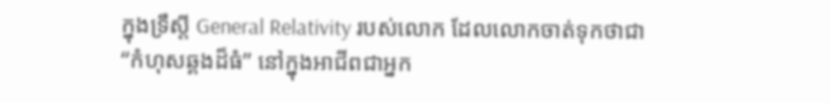ក្នុងទ្រឹស្តី General Relativity របស់លោក ដែលលោកចាត់ទុកថាជា “កំហុសឆ្គងដ៏ធំ” នៅក្នុងអាជីពជាអ្នក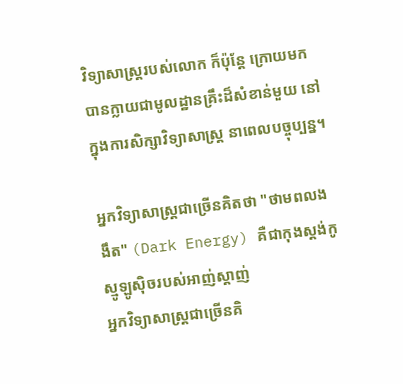វិទ្យាសាស្រ្តរបស់លោក ក៏ប៉ុន្តែ ក្រោយមកបានក្លាយជាមូលដ្ឋានគ្រឹះដ៏សំខាន់មួយ នៅក្នុងការសិក្សាវិទ្យាសាស្រ្ត នាពេលបច្ចុប្បន្ន។

អ្នកវិទ្យាសាស្រ្តជាច្រើនគិតថា "ថាមពលងងឹត" (Dark Energy) គឺជាកុងស្តង់កូស្មូឡូស៊ិចរបស់អាញ់ស្តាញ់
អ្នកវិទ្យាសាស្រ្តជាច្រើនគិ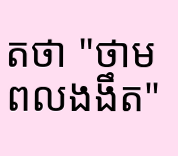តថា "ថាមពលងងឹត"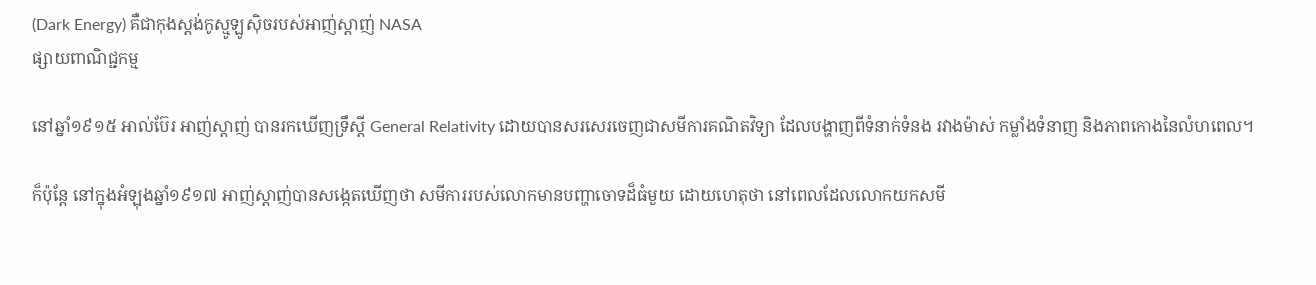(Dark Energy) គឺជាកុងស្តង់កូស្មូឡូស៊ិចរបស់អាញ់ស្តាញ់ NASA
ផ្សាយពាណិជ្ជកម្ម

នៅឆ្នាំ១៩១៥ អាល់ប៊ែរ អាញ់ស្តាញ់ បានរកឃើញទ្រឹស្តី General Relativity ដោយបានសរសេរចេញជាសមីការគណិតវិទ្យា ដែលបង្ហាញពីទំនាក់ទំនង រវាងម៉ាស់ កម្លាំងទំនាញ និងភាពកោងនៃលំហពេល។

ក៏ប៉ុន្តែ នៅក្នុងអំឡុងឆ្នាំ១៩១៧ អាញ់ស្តាញ់បានសង្កេតឃើញថា សមីការរបស់លោកមានបញ្ហាចោទដ៏ធំមួយ ដោយហេតុថា នៅពេលដែលលោកយកសមី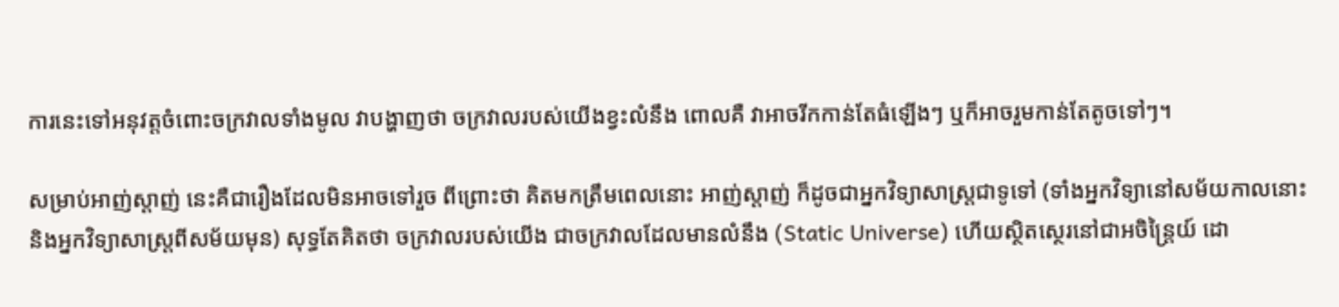ការនេះទៅអនុវត្តចំពោះចក្រវាលទាំងមូល វាបង្ហាញថា ចក្រវាលរបស់យើងខ្វះលំនឹង ពោលគឺ វាអាចរីកកាន់តែធំឡើងៗ ឬក៏អាចរួមកាន់តែតូចទៅៗ។

សម្រាប់អាញ់ស្តាញ់ នេះគឺជារឿងដែលមិនអាចទៅរួច ពីព្រោះថា គិតមកត្រឹមពេលនោះ អាញ់ស្តាញ់ ក៏ដូចជាអ្នកវិទ្យាសាស្រ្តជាទូទៅ (ទាំងអ្នកវិទ្យានៅសម័យកាលនោះ និងអ្នកវិទ្យាសាស្រ្តពីសម័យមុន) សុទ្ធតែគិតថា ចក្រវាលរបស់យើង ជាចក្រវាលដែលមានលំនឹង (Static Universe) ហើយស្ថិតស្ថេរនៅជាអចិន្រ្តៃយ៍ ដោ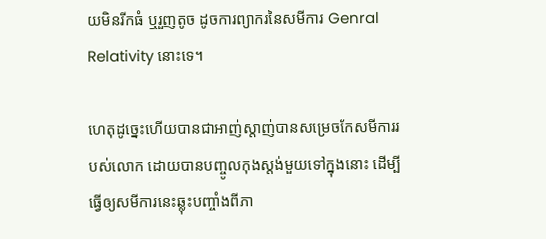យមិនរីកធំ ឬរួញតូច ដូចការព្យាករនៃសមីការ Genral Relativity នោះទេ។

ហេតុដូច្នេះហើយបានជាអាញ់ស្តាញ់បានសម្រេចកែសមីការរបស់លោក ដោយបានបញ្ចូលកុងស្តង់មួយទៅក្នុងនោះ ដើម្បីធ្វើឲ្យសមីការនេះឆ្លុះបញ្ចាំងពីភា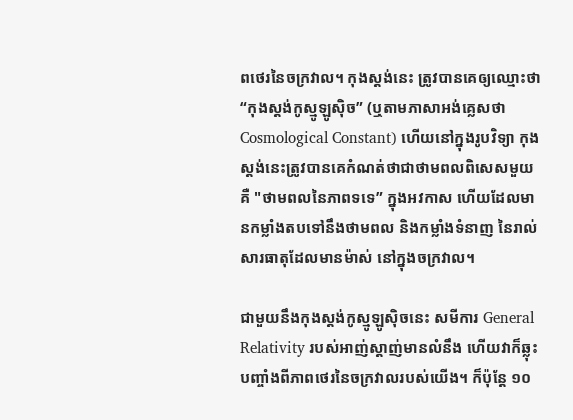ពថេរនៃចក្រវាល។ កុងស្តង់នេះ ត្រូវបានគេឲ្យឈ្មោះថា “កុងស្តង់កូស្មូឡូស៊ិច” (ឬតាមភាសាអង់គ្លេសថា Cosmological Constant) ហើយនៅក្នុងរូបវិទ្យា កុងស្តង់នេះត្រូវបានគេកំណត់ថាជាថាមពលពិសេសមួយ គឺ "ថាមពលនៃភាពទទេ” ក្នុងអវកាស ហើយដែលមានកម្លាំងតបទៅនឹងថាមពល និងកម្លាំងទំនាញ នៃរាល់សារធាតុដែលមានម៉ាស់ នៅក្នុងចក្រវាល។

ជាមួយនឹងកុងស្តង់កូស្មូឡូស៊ិចនេះ សមីការ General Relativity របស់អាញ់ស្តាញ់មានលំនឹង ហើយវាក៏ឆ្លុះបញ្ចាំងពីភាពថេរនៃចក្រវាលរបស់យើង។ ក៏ប៉ុន្តែ ១០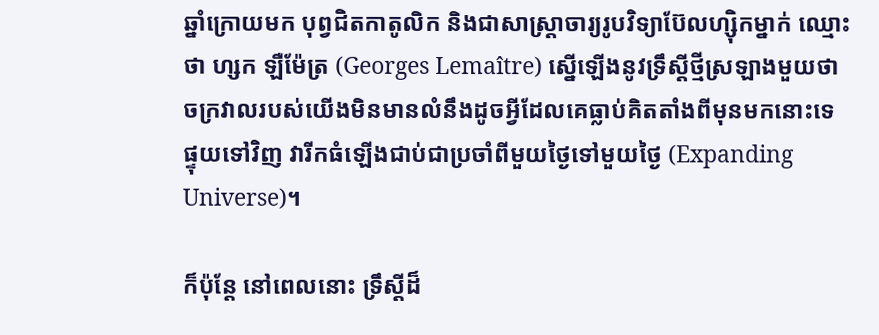ឆ្នាំក្រោយមក បុព្វជិតកាតូលិក និងជាសាស្រ្តាចារ្យរូបវិទ្យាប៊ែលហ្ស៊ិកម្នាក់ ឈ្មោះថា ហ្សក ឡឺម៉ែត្រ (Georges Lemaître) ស្នើឡើងនូវទ្រឹស្តីថ្មីស្រឡាងមួយថា ចក្រវាលរបស់យើងមិនមានលំនឹងដូចអ្វីដែលគេធ្លាប់គិតតាំងពីមុនមកនោះទេ ផ្ទុយទៅវិញ វារីកធំឡើងជាប់ជាប្រចាំពីមួយថ្ងៃទៅមួយថ្ងៃ (Expanding Universe)។

ក៏ប៉ុន្តែ នៅពេលនោះ ទ្រឹស្តីដ៏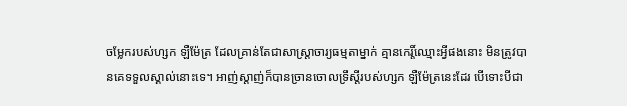ចម្លែករបស់ហ្សក ឡឺម៉ែត្រ ដែលគ្រាន់តែជាសាស្ត្រាចារ្យធម្មតាម្នាក់ គ្មានកេរ្តិ៍ឈ្មោះអ្វីផងនោះ មិនត្រូវបានគេទទួលស្គាល់នោះទេ។ អាញ់ស្តាញ់ក៏បានច្រានចោលទ្រឹស្តីរបស់ហ្សក ឡឺម៉ែត្រនេះដែរ បើទោះបីជា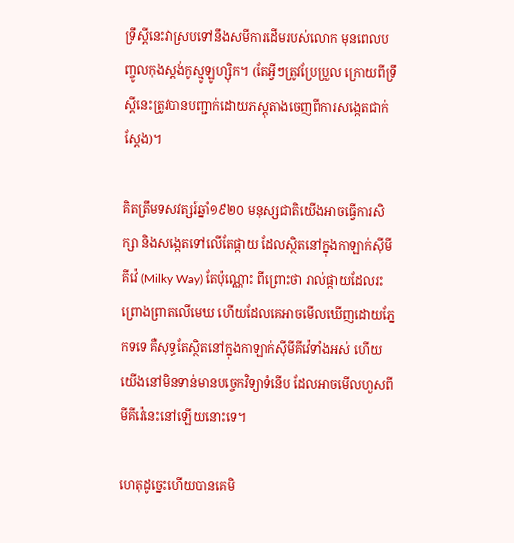ទ្រឹស្តីនេះវាស្របទៅនឹងសមីការដើមរបស់លោក មុនពេលបញ្ចូលកុងស្តង់កូស្មូឡូហ្ស៊ិក។ (តែអ្វីៗត្រូវប្រែប្រួល ក្រោយពីទ្រឹស្តីនេះត្រូវបានបញ្ជាក់ដោយភស្តុតាងចេញពីការសង្កេតជាក់ស្តែង)។

គិតត្រឹមទសវត្សរ៍ឆ្នាំ១៩២០ មនុស្សជាតិយើងអាចធ្វើការសិក្សា និងសង្កេតទៅលើតែផ្កាយ ដែលស្ថិតនៅក្នុងកាឡាក់ស៊ីមីគីវ៉េ (Milky Way) តែប៉ុណ្ណោះ ពីព្រោះថា រាល់ផ្កាយដែលរះព្រោងព្រាតលើមេឃ ហើយដែលគេអាចមើលឃើញដោយភ្នែកទទេ គឺសុទ្ធតែស្ថិតនៅក្នុងកាឡាក់ស៊ីមីគីវ៉េទាំងអស់ ហើយយើងនៅមិនទាន់មានបច្ចេកវិទ្យាទំនើប ដែលអាចមើលហួសពីមីគីវ៉េនេះនៅឡើយនោះទេ។

ហេតុដូច្នេះហើយបានគេមិ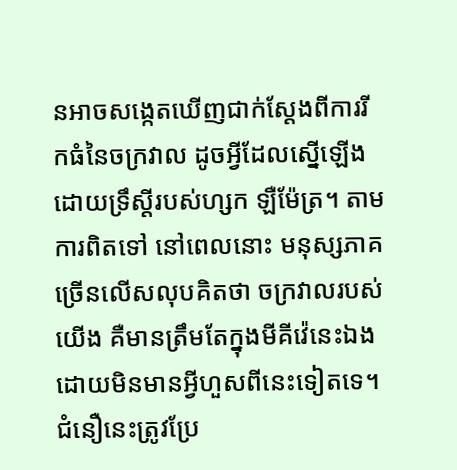នអាចសង្កេតឃើញជាក់ស្តែងពីការរីកធំនៃចក្រវាល ដូចអ្វីដែលស្នើឡើង ដោយទ្រឹស្តីរបស់ហ្សក ឡឺម៉ែត្រ។ តាមការពិតទៅ នៅពេលនោះ មនុស្សភាគច្រើនលើសលុបគិតថា ចក្រវាលរបស់យើង គឺមានត្រឹមតែក្នុងមីគីវ៉េនេះឯង ដោយមិនមានអ្វីហួសពីនេះទៀតទេ។ ជំនឿនេះត្រូវប្រែ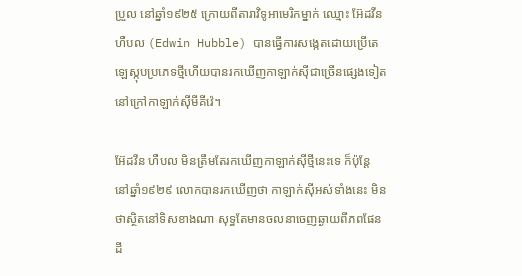ប្រួល នៅឆ្នាំ១៩២៥ ក្រោយពីតារាវិទូអាមេរិកម្នាក់ ឈ្មោះ អ៊ែដវីន ហឺបល (Edwin Hubble) បានធ្វើការសង្កេតដោយប្រើតេឡេស្កុបប្រភេទថ្មីហើយបានរកឃើញកាឡាក់ស៊ីជាច្រើនផ្សេងទៀត នៅក្រៅកាឡាក់ស៊ីមីគីវ៉េ។

អ៊ែដវីន ហឺបល មិនត្រឹមតែរកឃើញកាឡាក់ស៊ីថ្មីនេះទេ ក៏ប៉ុន្តែ នៅឆ្នាំ១៩២៩ លោកបានរកឃើញថា កាឡាក់ស៊ីអស់ទាំងនេះ មិនថាស្ថិតនៅទិសខាងណា សុទ្ធតែមានចលនាចេញឆ្ងាយពីភពផែនដី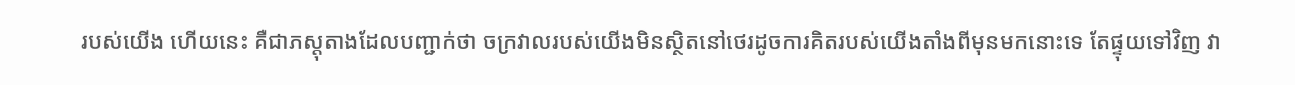របស់យើង ហើយនេះ គឺជាភស្តុតាងដែលបញ្ជាក់ថា ចក្រវាលរបស់យើងមិនស្ថិតនៅថេរដូចការគិតរបស់យើងតាំងពីមុនមកនោះទេ តែផ្ទុយទៅវិញ វា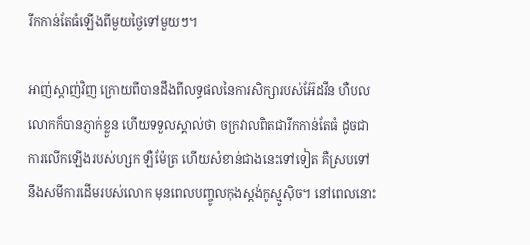រីកកាន់តែធំឡើងពីមួយថ្ងៃទៅមួយៗ។

អាញ់ស្តាញ់វិញ ក្រោយពីបានដឹងពីលទ្ធផលនៃការសិក្សារបស់អ៊ែដវីន ហឺបល លោកក៏បានភ្ញាក់ខ្លួន ហើយទទួលស្គាល់ថា ចក្រវាលពិតជារីកកាន់តែធំ ដូចជាការលើកឡើងរបស់ហ្សក ឡឺម៉ែត្រ ហើយសំខាន់ជាងនេះទៅទៀត គឺស្របទៅនឹងសមីការដើមរបស់លោក មុនពេលបញ្ចូលកុងស្តង់កូស្មូស៊ិច។ នៅពេលនោះ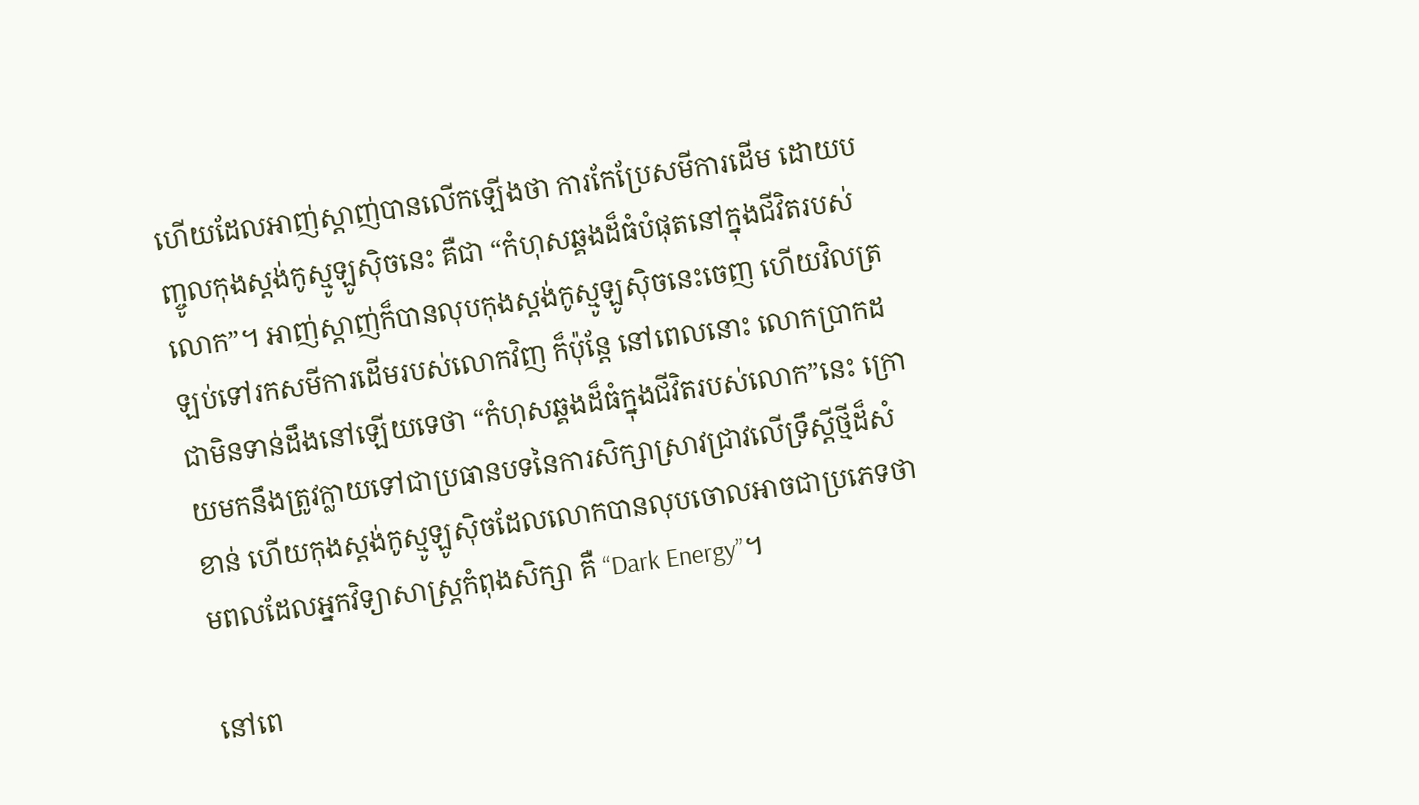ហើយដែលអាញ់ស្តាញ់បានលើកឡើងថា ការកែប្រែសមីការដើម ដោយបញ្ចូលកុងស្តង់កូស្មូឡូស៊ិចនេះ គឺជា “កំហុសឆ្គងដ៏ធំបំផុតនៅក្នុងជីវិតរបស់លោក”។ អាញ់ស្តាញ់ក៏បានលុបកុងស្តង់កូស្មូឡូស៊ិចនេះចេញ ហើយវិលត្រឡប់ទៅរកសមីការដើមរបស់លោកវិញ ក៏ប៉ុន្តែ នៅពេលនោះ លោកប្រាកដជាមិនទាន់ដឹងនៅឡើយទេថា “កំហុសឆ្គងដ៏ធំក្នុងជីវិតរបស់លោក”នេះ ក្រោយមកនឹងត្រូវក្លាយទៅជាប្រធានបទនៃការសិក្សាស្រាវជ្រាវលើទ្រឹស្តីថ្មីដ៏សំខាន់ ហើយកុងស្តង់កូស្មូឡូស៊ិចដែលលោកបានលុបចោលអាចជាប្រភេទថាមពលដែលអ្នកវិទ្យាសាស្រ្តកំពុងសិក្សា គឺ “Dark Energy”។

នៅពេ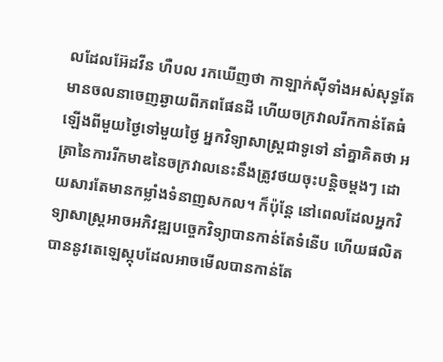លដែលអ៊ែដវីន ហឺបល រកឃើញថា កាឡាក់ស៊ីទាំងអស់សុទ្ធតែមានចលនាចេញឆ្ងាយពីភពផែនដី ហើយចក្រវាលរីកកាន់តែធំឡើងពីមួយថ្ងៃទៅមួយថ្ងៃ អ្នកវិទ្យាសាស្រ្តជាទូទៅ នាំគ្នាគិតថា អត្រានៃការរីកមាឌនៃចក្រវាលនេះនឹងត្រូវថយចុះបន្តិចម្តងៗ ដោយសារតែមានកម្លាំងទំនាញសកល។ ក៏ប៉ុន្តែ នៅពេលដែលអ្នកវិទ្យាសាស្រ្តអាចអភិវឌ្ឍបច្ចេកវិទ្យាបានកាន់តែទំនើប ហើយផលិតបាននូវតេឡេស្កុបដែលអាចមើលបានកាន់តែ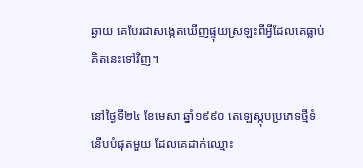ឆ្ងាយ គេបែរជាសង្កេតឃើញផ្ទុយស្រឡះពីអ្វីដែលគេធ្លាប់គិតនេះទៅវិញ។

នៅថ្ងៃទី២៤ ខែមេសា ឆ្នាំ១៩៩០ តេឡេស្កុបប្រភេទថ្មីទំនើបបំផុតមួយ ដែលគេដាក់ឈ្មោះ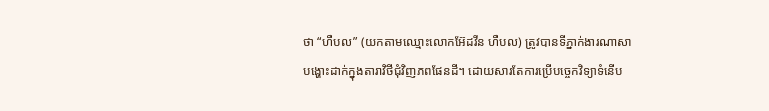ថា “ហឺបល” (យកតាមឈ្មោះលោកអ៊ែដវីន ហឺបល) ត្រូវបានទីភ្នាក់ងារណាសាបង្ហោះដាក់ក្នុងតារាវិថីជុំវិញភពផែនដី។ ដោយសារតែការប្រើបច្ចេកវិទ្យាទំនើប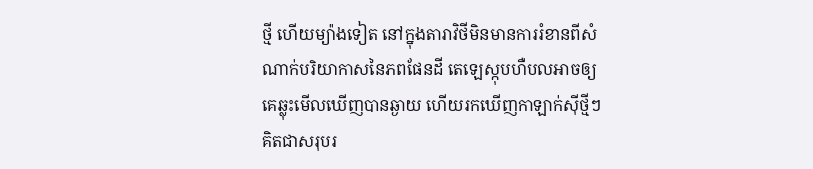ថ្មី ហើយម្យ៉ាងទៀត នៅក្នុងតារាវិថីមិនមានការរំខានពីសំណាក់បរិយាកាសនៃភពផែនដី តេឡេស្កុបហឺបលអាចឲ្យគេឆ្លុះមើលឃើញបានឆ្ងាយ ហើយរកឃើញកាឡាក់ស៊ីថ្មីៗ គិតជាសរុបរ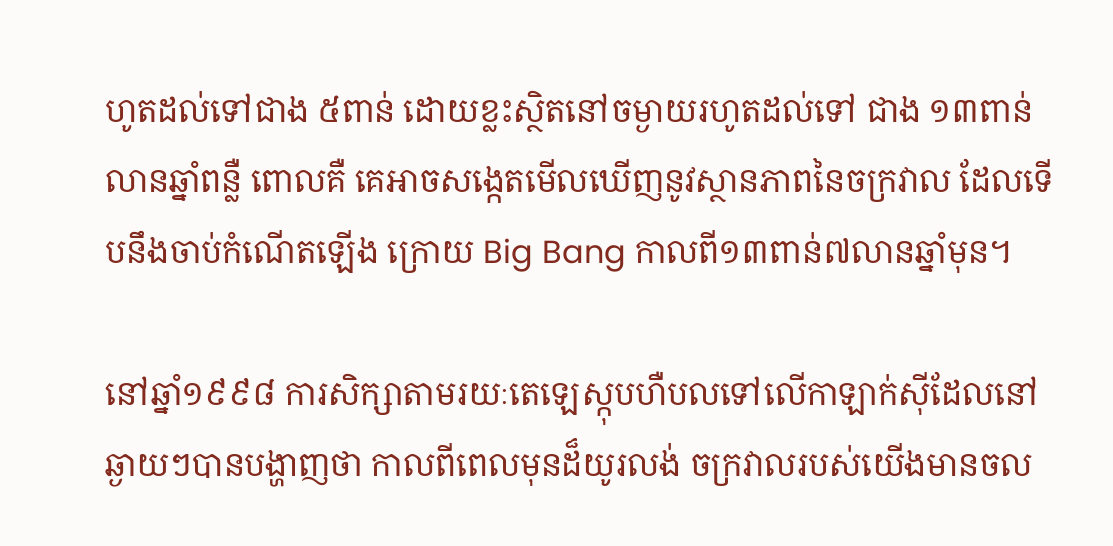ហូតដល់ទៅជាង ៥ពាន់ ដោយខ្លះស្ថិតនៅចម្ងាយរហូតដល់ទៅ ជាង ១៣ពាន់លានឆ្នាំពន្លឺ ពោលគឺ គេអាចសង្កេតមើលឃើញនូវស្ថានភាពនៃចក្រវាល ដែលទើបនឹងចាប់កំណើតឡើង ក្រោយ Big Bang កាលពី១៣ពាន់៧លានឆ្នាំមុន។

នៅឆ្នាំ១៩៩៨ ការសិក្សាតាមរយៈតេឡេស្កុបហឺបលទៅលើកាឡាក់ស៊ីដែលនៅឆ្ងាយៗបានបង្ហាញថា កាលពីពេលមុនដ៏យូរលង់ ចក្រវាលរបស់យើងមានចល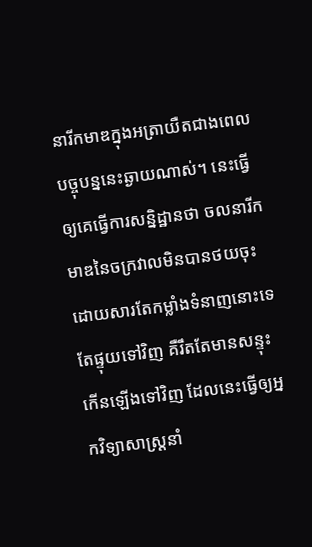នារីកមាឌក្នុងអត្រាយឺតជាងពេលបច្ចុបន្ននេះឆ្ងាយណាស់។ នេះធ្វើឲ្យគេធ្វើការសន្និដ្ឋានថា ចលនារីកមាឌនៃចក្រវាលមិនបានថយចុះ ដោយសារតែកម្លាំងទំនាញនោះទេ តែផ្ទុយទៅវិញ គឺរឹតតែមានសន្ទុះកើនឡើងទៅវិញ ដែលនេះធ្វើឲ្យអ្នកវិទ្យាសាស្រ្តនាំ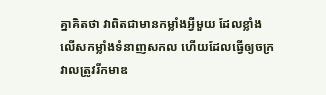គ្នាគិតថា វាពិតជាមានកម្លាំងអ្វីមួយ ដែលខ្លាំងលើសកម្លាំងទំនាញសកល ហើយដែលធ្វើឲ្យចក្រវាលត្រូវរីកមាឌ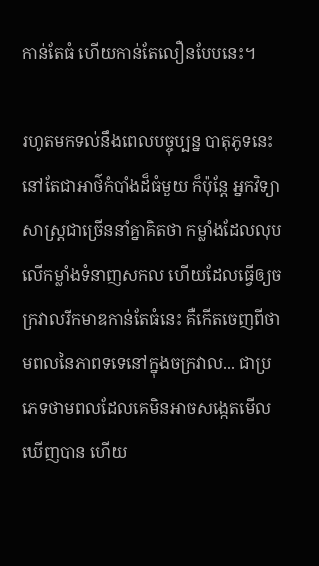កាន់តែធំ ហើយកាន់តែលឿនបែបនេះ។

រហូតមកទល់នឹងពេលបច្ចុប្បន្ន បាតុភូទនេះនៅតែជាអាថ៌កំបាំងដ៏ធំមួយ ក៏ប៉ុន្តែ អ្នកវិទ្យាសាស្រ្តជាច្រើននាំគ្នាគិតថា កម្លាំងដែលលុបលើកម្លាំងទំនាញសកល ហើយដែលធ្វើឲ្យចក្រវាលរីកមាឌកាន់តែធំនេះ គឺកើតចេញពីថាមពលនៃភាពទទេនៅក្នុងចក្រវាល... ជាប្រភេទថាមពលដែលគេមិនអាចសង្កេតមើលឃើញបាន ហើយ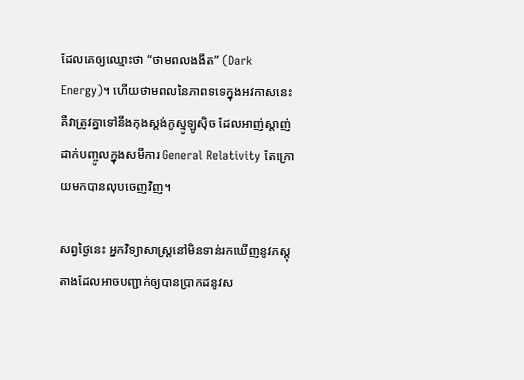ដែលគេឲ្យឈ្មោះថា “ថាមពលងងឹត” (Dark Energy)។ ហើយថាមពលនៃភាពទទេក្នុងអវកាសនេះ គឺវាត្រូវគ្នាទៅនឹងកុងស្តង់កូស្មូឡូស៊ិច ដែលអាញ់ស្តាញ់ដាក់បញ្ចូលក្នុងសមីការ General Relativity តែក្រោយមកបានលុបចេញវិញ។

សព្វថ្ងៃនេះ អ្នកវិទ្យាសាស្រ្តនៅមិនទាន់រកឃើញនូវភស្តុតាងដែលអាចបញ្ជាក់ឲ្យបានប្រាកដនូវស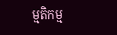ម្មតិកម្ម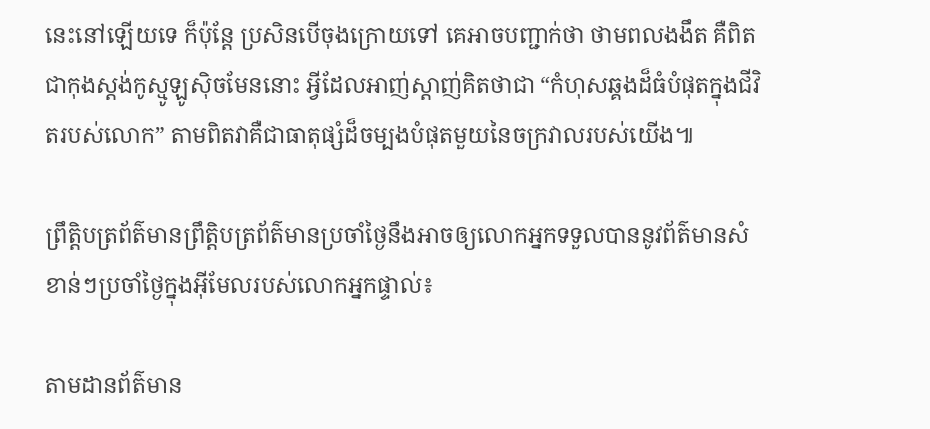នេះនៅឡើយទេ ក៏ប៉ុន្តែ ប្រសិនបើចុងក្រោយទៅ គេអាចបញ្ជាក់ថា ថាមពលងងឹត គឺពិតជាកុងស្តង់កូស្មូឡូស៊ិចមែននោះ អ្វីដែលអាញ់ស្តាញ់គិតថាជា “កំហុសឆ្គងដ៏ធំបំផុតក្នុងជីវិតរបស់លោក” តាមពិតវាគឺជាធាតុផ្សំដ៏ចម្បងបំផុតមួយនៃចក្រវាលរបស់យើង៕

ព្រឹត្តិបត្រព័ត៌មានព្រឹត្តិបត្រព័ត៌មានប្រចាំថ្ងៃនឹងអាចឲ្យលោកអ្នកទទួលបាននូវព័ត៌មានសំខាន់ៗប្រចាំថ្ងៃក្នុងអ៊ីមែលរបស់លោកអ្នកផ្ទាល់៖

តាមដានព័ត៌មាន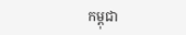កម្ពុជា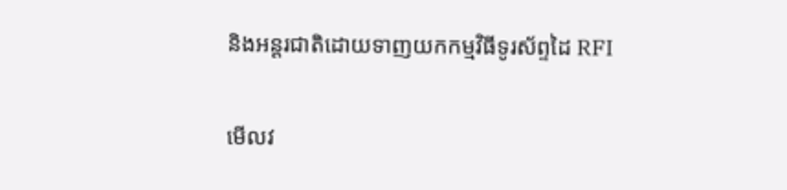និងអន្តរជាតិដោយទាញយកកម្មវិធីទូរស័ព្ទដៃ RFI

មើលវ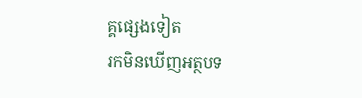គ្គផ្សេងទៀត
រកមិនឃើញអត្ថបទ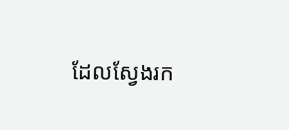ដែលស្វែងរក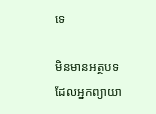ទេ

មិនមានអត្ថបទដែលអ្នកព្យាយា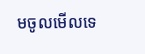មចូលមើលទេ